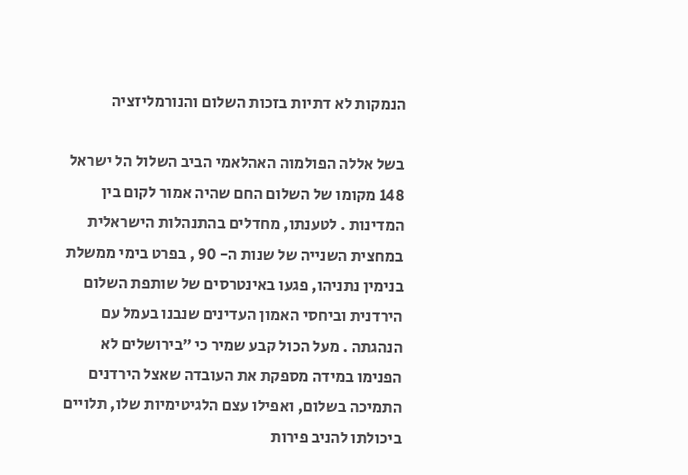הנמקות לא דתיות בזכות השלום והנורמליזציה

בשל אללה הפולמוה האהלאמי הביב השלול הל ישראל 148 מקומו של השלום החם שהיה אמור לקום בין המדינות . לטענתו, מחדלים בהתנהלות הישראלית במחצית השנייה של שנות ה- 90 , בפרט בימי ממשלת בנימין נתניהו, פגעו באינטרסים של שותפת השלום הירדנית וביחסי האמון העדינים שנבנו בעמל עם הנהגתה . מעל הכול קבע שמיר כי ״בירושלים לא הפנימו במידה מספקת את העובדה שאצל הירדנים התמיכה בשלום, ואפילו עצם הלגיטימיות שלו, תלויים ביכולתו להניב פירות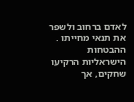לאדם ברחוב ולשפר את תנאי מחייתו . ההבטחות הישראליות הרקיעו שחקים, אך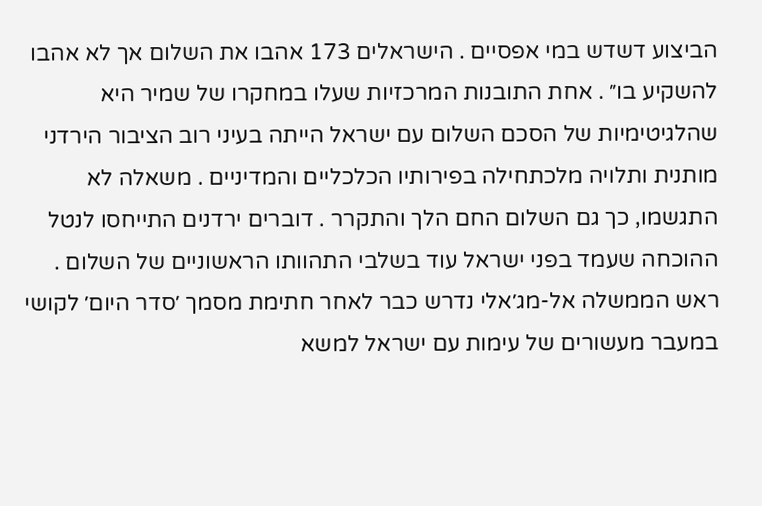הביצוע דשדש במי אפסיים . הישראלים 173 אהבו את השלום אך לא אהבו להשקיע בו״ . אחת התובנות המרכזיות שעלו במחקרו של שמיר היא שהלגיטימיות של הסכם השלום עם ישראל הייתה בעיני רוב הציבור הירדני מותנית ותלויה מלכתחילה בפירותיו הכלכליים והמדיניים . משאלה לא התגשמו, כך גם השלום החם הלך והתקרר . דוברים ירדנים התייחסו לנטל ההוכחה שעמד בפני ישראל עוד בשלבי התהוותו הראשוניים של השלום . ראש הממשלה אל-מג׳אלי נדרש כבר לאחר חתימת מסמך ׳סדר היום׳ לקושי במעבר מעשורים של עימות עם ישראל למשא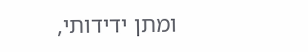ומתן ידידותי,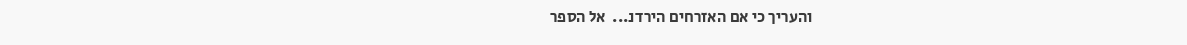והעריך כי אם האזרחים הירדנ...  אל הספר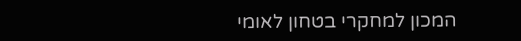המכון למחקרי בטחון לאומי